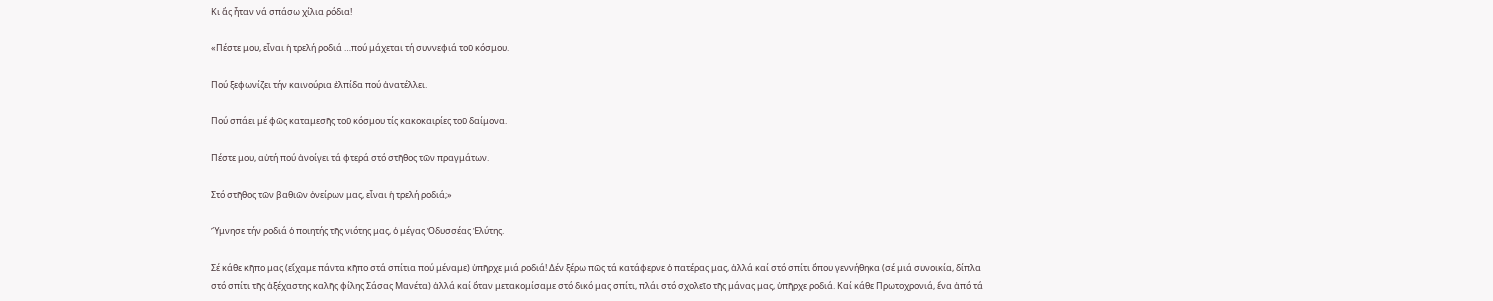Κι ἄς ἦταν νά σπάσω χίλια ρόδια!

«Πέστε μου, εἶναι ἡ τρελή ροδιά …πού μάχεται τή συννεφιά τοῦ κόσμου.

Πού ξεφωνίζει τήν καινούρια ἐλπίδα πού ἀνατέλλει.

Πού σπάει μέ φῶς καταμεσῆς τοῦ κόσμου τίς κακοκαιρίες τοῦ δαίμονα.

Πέστε μου, αὐτή πού ἀνοίγει τά φτερά στό στῆθος τῶν πραγμάτων.

Στό στῆθος τῶν βαθιῶν ὀνείρων μας, εἶναι ἡ τρελή ροδιά;»

Ὕμνησε τήν ροδιά ὁ ποιητής τῆς νιότης μας, ὁ μέγας Ὀδυσσέας Ἐλύτης.

Σέ κάθε κῆπο μας (εἴχαμε πάντα κῆπο στά σπίτια πού μέναμε) ὑπῆρχε μιά ροδιά! Δέν ξέρω πῶς τά κατάφερνε ὁ πατέρας μας, ἀλλά καί στό σπίτι ὅπου γεννήθηκα (σέ μιά συνοικία, δίπλα στό σπίτι τῆς ἀξέχαστης καλῆς φίλης Σάσας Μανέτα) ἀλλά καί ὅταν μετακομίσαμε στό δικό μας σπίτι, πλάι στό σχολεῖο τῆς μάνας μας, ὑπῆρχε ροδιά. Καί κάθε Πρωτοχρονιά, ἕνα ἀπό τά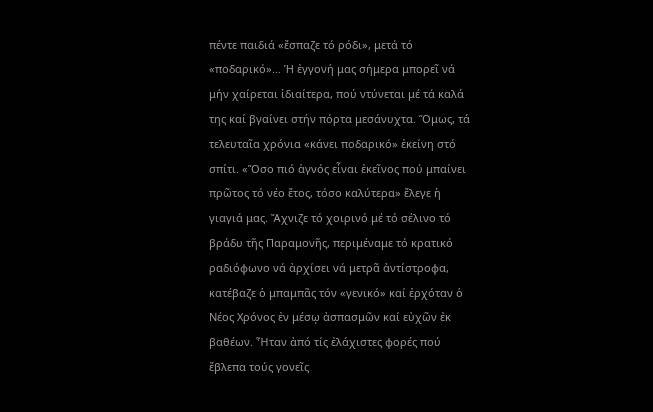πέντε παιδιά «ἔσπαζε τό ρόδι», μετά τό «ποδαρικό»… Ἡ ἐγγονή μας σήμερα μπορεῖ νά μήν χαίρεται ἰδιαίτερα, πού ντύνεται μέ τά καλά της καί βγαίνει στήν πόρτα μεσάνυχτα. Ὅμως, τά τελευταῖα χρόνια «κάνει ποδαρικό» ἐκείνη στό σπίτι. «Ὅσο πιό ἁγνός εἶναι ἐκεῖνος πού μπαίνει πρῶτος τό νέο ἔτος, τόσο καλύτερα» ἔλεγε ἡ γιαγιά μας. Ἄχνιζε τό χοιρινό μέ τό σέλινο τό βράδυ τῆς Παραμονῆς, περιμέναμε τό κρατικό ραδιόφωνο νά ἀρχίσει νά μετρᾶ ἀντίστροφα, κατέβαζε ὁ μπαμπᾶς τόν «γενικό» καί ἐρχόταν ὁ Νέος Χρόνος ἐν μέσῳ ἀσπασμῶν καί εὐχῶν ἐκ βαθέων. Ἦταν ἀπό τίς ἐλάχιστες φορές πού ἔβλεπα τούς γονεῖς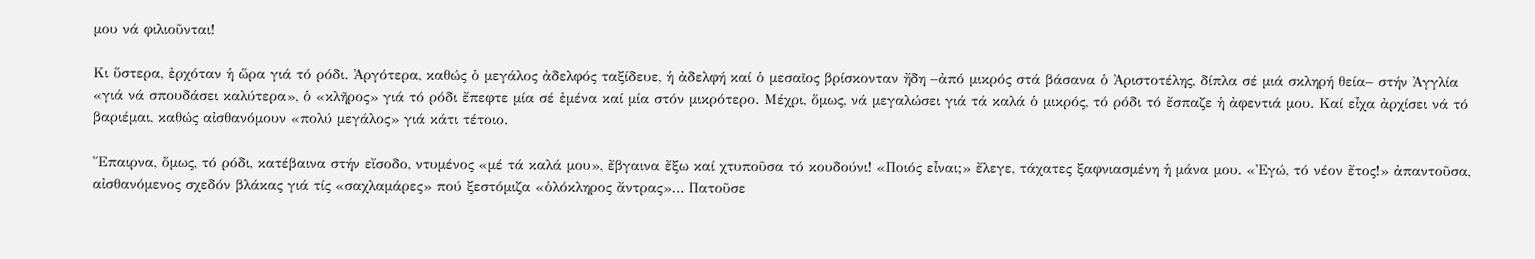μου νά φιλιοῦνται!

Κι ὕστερα, ἐρχόταν ἡ ὥρα γιά τό ρόδι. Ἀργότερα, καθώς ὁ μεγάλος ἀδελφός ταξίδευε, ἡ ἀδελφή καί ὁ μεσαῖος βρίσκονταν ἤδη –ἀπό μικρός στά βάσανα ὁ Ἀριστοτέλης, δίπλα σέ μιά σκληρή θεία– στήν Ἀγγλία «γιά νά σπουδάσει καλύτερα», ὁ «κλῆρος» γιά τό ρόδι ἔπεφτε μία σέ ἐμένα καί μία στόν μικρότερο. Μέχρι, ὅμως, νά μεγαλώσει γιά τά καλά ὁ μικρός, τό ρόδι τό ἔσπαζε ἡ ἀφεντιά μου. Καί εἶχα ἀρχίσει νά τό βαριέμαι, καθώς αἰσθανόμουν «πολύ μεγάλος» γιά κάτι τέτοιο.

Ἔπαιρνα, ὅμως, τό ρόδι, κατέβαινα στήν εἴσοδο, ντυμένος «μέ τά καλά μου», ἔβγαινα ἔξω καί χτυποῦσα τό κουδούνι! «Ποιός εἶναι;» ἔλεγε, τάχατες ξαφνιασμένη ἡ μάνα μου. «Ἐγώ, τό νέον ἔτος!» ἀπαντοῦσα, αἰσθανόμενος σχεδόν βλάκας γιά τίς «σαχλαμάρες» πού ξεστόμιζα «ὁλόκληρος ἄντρας»… Πατοῦσε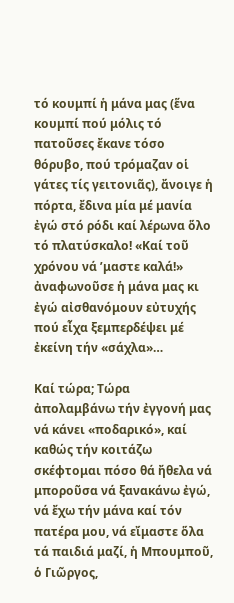τό κουμπί ἡ μάνα μας (ἕνα κουμπί πού μόλις τό πατοῦσες ἔκανε τόσο θόρυβο, πού τρόμαζαν οἱ γάτες τίς γειτονιᾶς), ἄνοιγε ἡ πόρτα, ἔδινα μία μέ μανία ἐγώ στό ρόδι καί λέρωνα ὅλο τό πλατύσκαλο! «Καί τοῦ χρόνου νά ’μαστε καλά!» ἀναφωνοῦσε ἡ μάνα μας κι ἐγώ αἰσθανόμουν εὐτυχής πού εἶχα ξεμπερδέψει μέ ἐκείνη τήν «σάχλα»…

Καί τώρα; Τώρα ἀπολαμβάνω τήν ἐγγονή μας νά κάνει «ποδαρικό», καί καθώς τήν κοιτάζω σκέφτομαι πόσο θά ἤθελα νά μποροῦσα νά ξανακάνω ἐγώ, νά ἔχω τήν μάνα καί τόν πατέρα μου, νά εἴμαστε ὅλα τά παιδιά μαζί, ἡ Μπουμποῦ, ὁ Γιῶργος,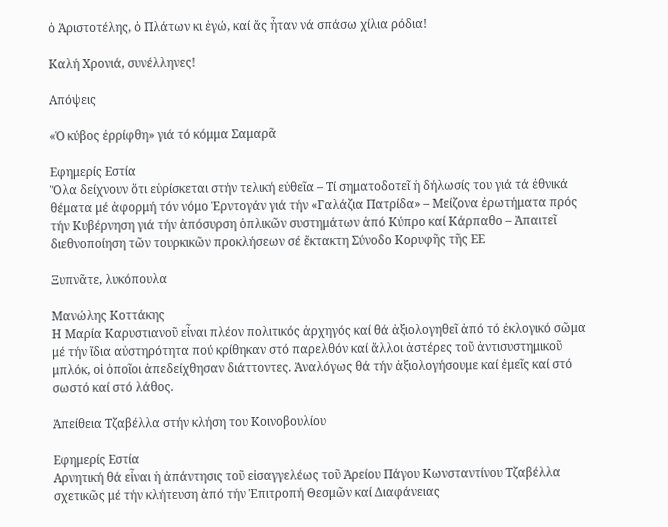ὁ Ἀριστοτέλης, ὁ Πλάτων κι ἐγώ, καί ἄς ἦταν νά σπάσω χίλια ρόδια!

Καλή Χρονιά, συνέλληνες!

Απόψεις

«Ὁ κύβος ἐρρίφθη» γιά τό κόμμα Σαμαρᾶ

Εφημερίς Εστία
Ὅλα δείχνουν ὅτι εὑρίσκεται στήν τελική εὐθεῖα – Τί σηματοδοτεῖ ἡ δήλωσίς του γιά τά ἐθνικά θέματα μέ ἀφορμή τόν νόμο Ἐρντογάν γιά τήν «Γαλάζια Πατρίδα» – Μείζονα ἐρωτήματα πρός τήν Κυβέρνηση γιά τήν ἀπόσυρση ὁπλικῶν συστημάτων ἀπό Κύπρο καί Κάρπαθο – Ἀπαιτεῖ διεθνοποίηση τῶν τουρκικῶν προκλήσεων σέ ἔκτακτη Σύνοδο Κορυφῆς τῆς ΕΕ

Ξυπνᾶτε, λυκόπουλα

Μανώλης Κοττάκης
Η Μαρία Καρυστιανοῦ εἶναι πλέον πολιτικός ἀρχηγός καί θά ἀξιολογηθεῖ ἀπό τό ἐκλογικό σῶμα μέ τήν ἴδια αὐστηρότητα πού κρίθηκαν στό παρελθόν καί ἄλλοι ἀστέρες τοῦ ἀντισυστημικοῦ μπλόκ, οἱ ὁποῖοι ἀπεδείχθησαν διάττοντες. Ἀναλόγως θά τήν ἀξιολογήσουμε καί ἐμεῖς καί στό σωστό καί στό λάθος.

Ἀπείθεια Τζαβέλλα στήν κλήση του Κοινοβουλίου

Εφημερίς Εστία
Αρνητική θά εἶναι ἡ ἀπάντησις τοῦ εἰσαγγελέως τοῦ Ἀρείου Πάγου Κωνσταντίνου Τζαβέλλα σχετικῶς μέ τήν κλήτευση ἀπό τήν Ἐπιτροπή Θεσμῶν καί Διαφάνειας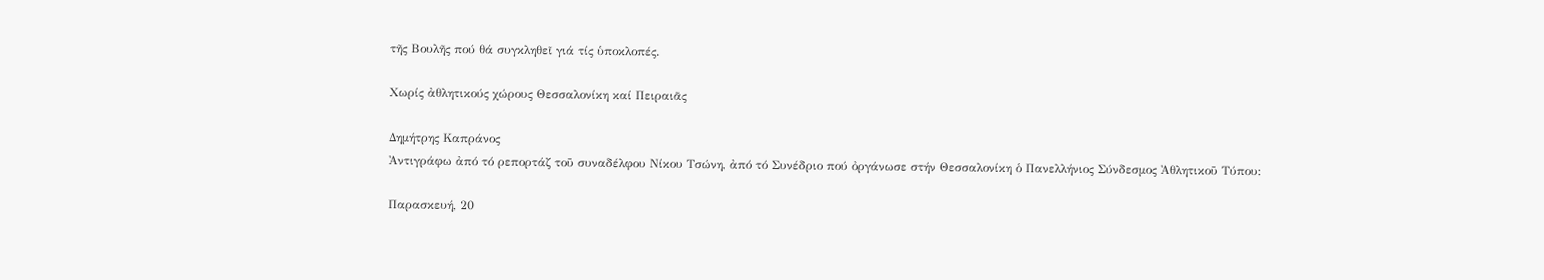τῆς Βουλῆς πού θά συγκληθεῖ γιά τίς ὑποκλοπές.

Χωρίς ἀθλητικούς χώρους Θεσσαλονίκη καί Πειραιᾶς

Δημήτρης Καπράνος
Ἀντιγράφω ἀπό τό ρεπορτάζ τοῦ συναδέλφου Νίκου Τσώνη, ἀπό τό Συνέδριο πού ὀργάνωσε στήν Θεσσαλονίκη ὁ Πανελλήνιος Σύνδεσμος Ἀθλητικοῦ Τύπου:

Παρασκευή, 20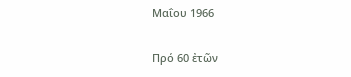Μαΐου 1966

Πρό 60 ἐτῶν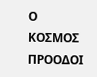Ο ΚΟΣΜΟΣ ΠΡΟΟΔΟΙ